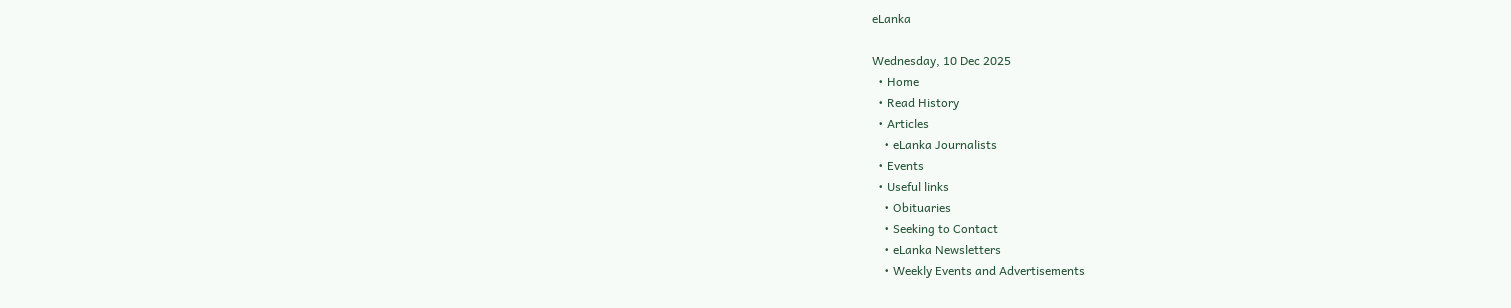eLanka

Wednesday, 10 Dec 2025
  • Home
  • Read History
  • Articles
    • eLanka Journalists
  • Events
  • Useful links
    • Obituaries
    • Seeking to Contact
    • eLanka Newsletters
    • Weekly Events and Advertisements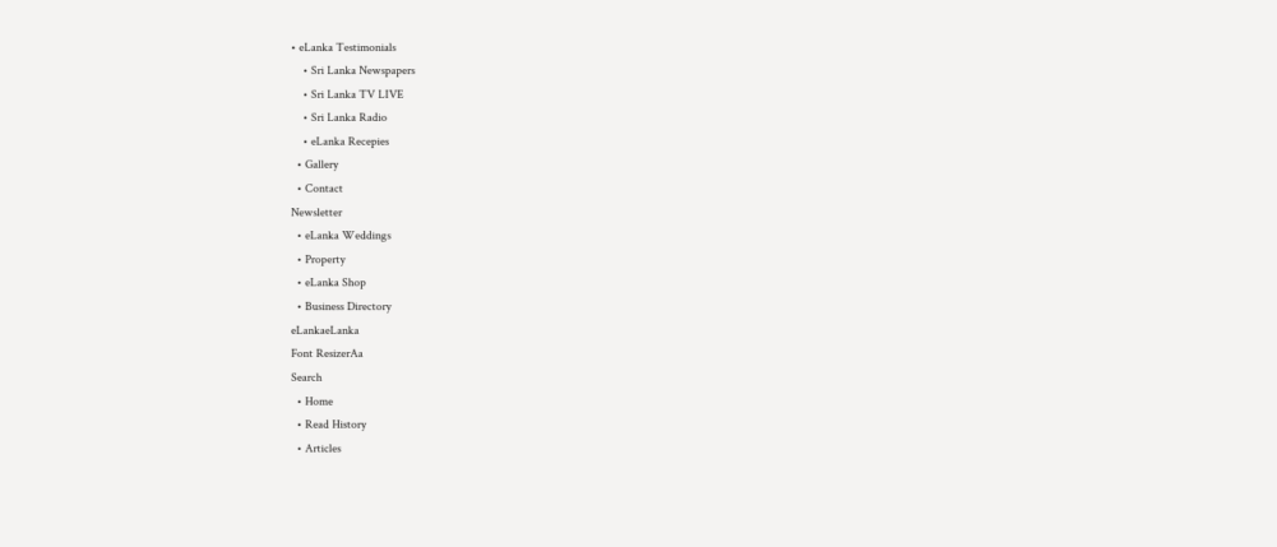• eLanka Testimonials
    • Sri Lanka Newspapers
    • Sri Lanka TV LIVE
    • Sri Lanka Radio
    • eLanka Recepies
  • Gallery
  • Contact
Newsletter
  • eLanka Weddings
  • Property
  • eLanka Shop
  • Business Directory
eLankaeLanka
Font ResizerAa
Search
  • Home
  • Read History
  • Articles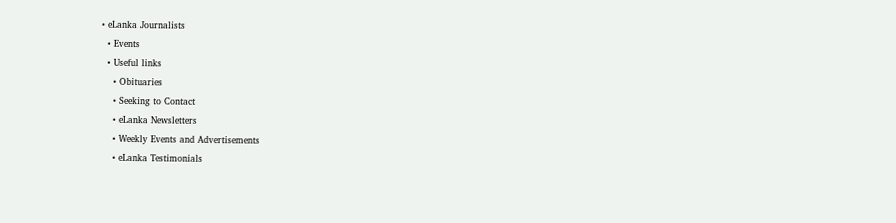• eLanka Journalists
  • Events
  • Useful links
    • Obituaries
    • Seeking to Contact
    • eLanka Newsletters
    • Weekly Events and Advertisements
    • eLanka Testimonials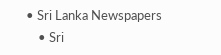• Sri Lanka Newspapers
    • Sri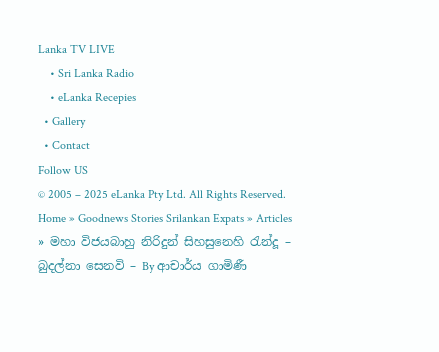Lanka TV LIVE
    • Sri Lanka Radio
    • eLanka Recepies
  • Gallery
  • Contact
Follow US
© 2005 – 2025 eLanka Pty Ltd. All Rights Reserved.
Home » Goodnews Stories Srilankan Expats » Articles » මහා විජයබාහු නිරිදුන් සිහසුනෙහි රැන්දූ – බුදල්නා සෙනවි – By ආචාර්ය ගාමිණී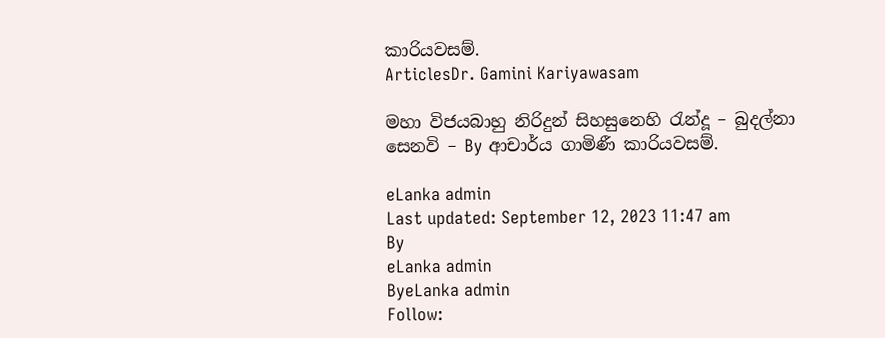කාරියවසම්.
ArticlesDr. Gamini Kariyawasam

මහා විජයබාහු නිරිදුන් සිහසුනෙහි රැන්දූ – බුදල්නා සෙනවි – By ආචාර්ය ගාමිණී කාරියවසම්.

eLanka admin
Last updated: September 12, 2023 11:47 am
By
eLanka admin
ByeLanka admin
Follow: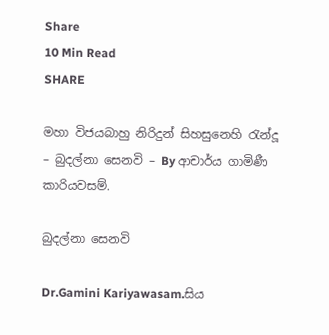Share
10 Min Read
SHARE

මහා විජයබාහු නිරිදුන් සිහසුනෙහි රැන්දූ – බුදල්නා සෙනවි – By ආචාර්ය ගාමිණී කාරියවසම්.

බුදල්නා සෙනවි

Dr.Gamini Kariyawasam.සිය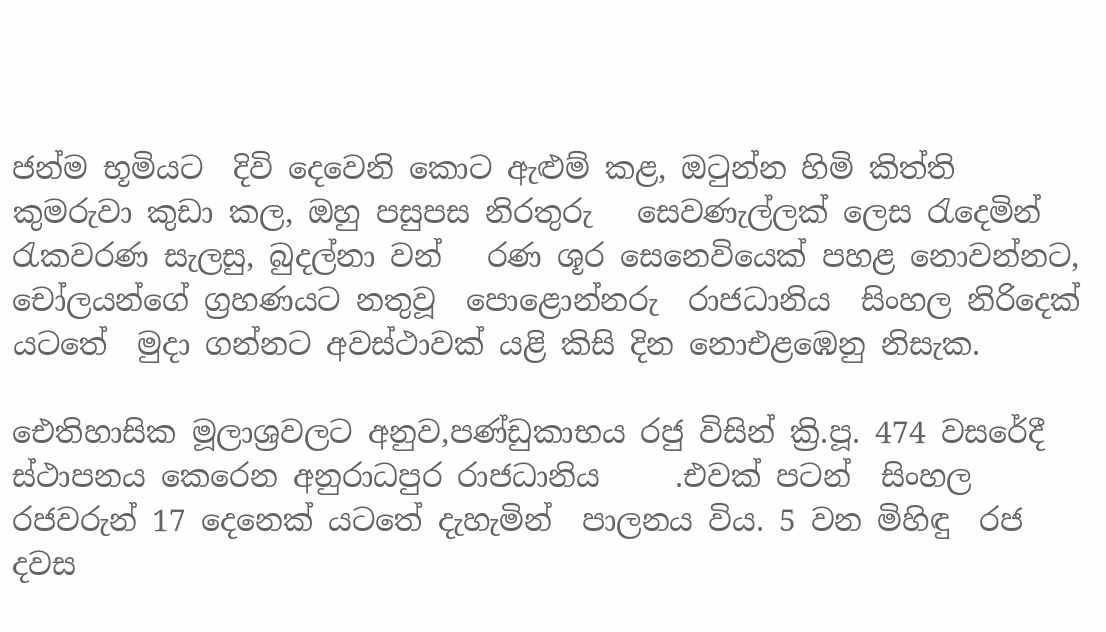ජන්ම භූමියට  දිවි දෙවෙනි කොට ඇළුම් කළ, ඔටුන්න හිමි කිත්ති කුමරුවා කුඩා කල, ඔහු පසුපස නිරතුරු   සෙවණැල්ලක් ලෙස රැදෙමින්  රැකවරණ සැලසු, බුදල්නා වන්   රණ ශූර සෙනෙවියෙක් පහළ නොවන්නට, චෝලයන්ගේ ග්‍රහණයට නතුවූ  පොළොන්නරු  රාජධානිය  සිංහල නිරිදෙක් යටතේ  මුදා ගන්නට අවස්ථාවක් යළි කිසි දින නොඑළඹෙනු නිසැක.

ඓතිහාසික මූලාශ්‍රවලට අනුව,පණ්ඩුකාභය රජු විසින් ක්‍රි.පූ. 474 වසරේදී  ස්ථාපනය කෙරෙන අනුරාධපුර රාජධානිය     .එවක් පටන්  සිංහල රජවරුන් 17 දෙනෙක් යටතේ දැහැමින්  පාලනය විය. 5 වන මිහිඳු  රජ දවස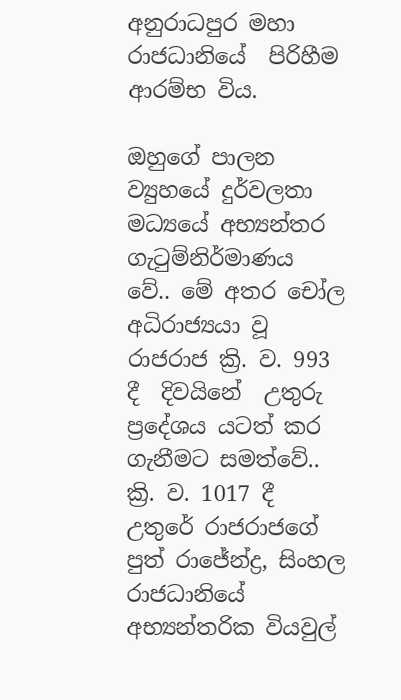අනුරාධපුර මහා රාජධානියේ  පිරිහීම ආරම්භ විය.

ඔහුගේ පාලන ව්‍යුහයේ දුර්වලතා මධ්‍යයේ අභ්‍යන්තර ගැටුම්නිර්මාණය වේ.. මේ අතර චෝල අධිරාජ්‍යයා වූ රාජරාජ ක්‍රි. ව. 993 දී  දිවයිනේ  උතුරු ප්‍රදේශය යටත් කර ගැනීමට සමත්වේ.. ක්‍රි. ව. 1017 දී උතුරේ රාජරාජගේ පුත් රාජේන්ද්‍ර, සිංහල  රාජධානියේ අභ්‍යන්තරික වියවුල්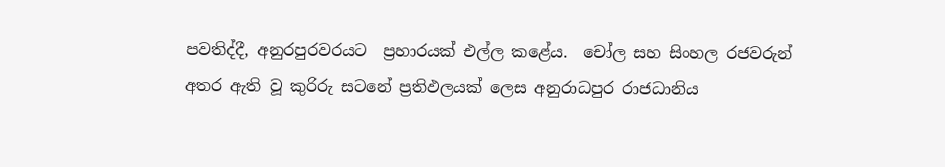පවතිද්දී, අනුරපුරවරයට  ප්‍රහාරයක් එල්ල කළේය.  චෝල සහ සිංහල රජවරුන් අතර ඇති වූ කුරිරු සටනේ ප්‍රතිඵලයක් ලෙස අනුරාධපුර රාජධානිය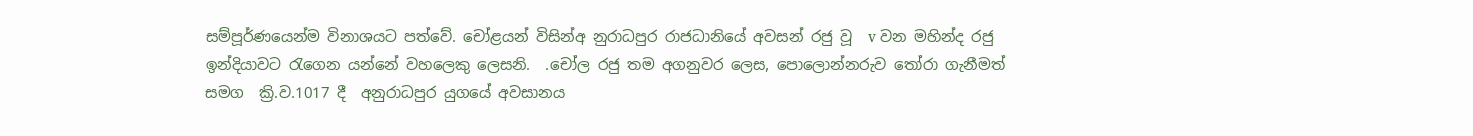සම්පූර්ණයෙන්ම විනාශයට පත්වේ. චෝළයන් විසින්අ නුරාධපුර රාජධානියේ අවසන් රජු වූ  v වන මහින්ද රජු ඉන්දියාවට රැගෙන යන්නේ වහලෙකු ලෙසනි.  .චෝල රජු තම අගනුවර ලෙස, පොලොන්නරුව තෝරා ගැනීමත් සමග  ක්‍රි.ව.1017 දී  අනුරාධපුර යුගයේ අවසානය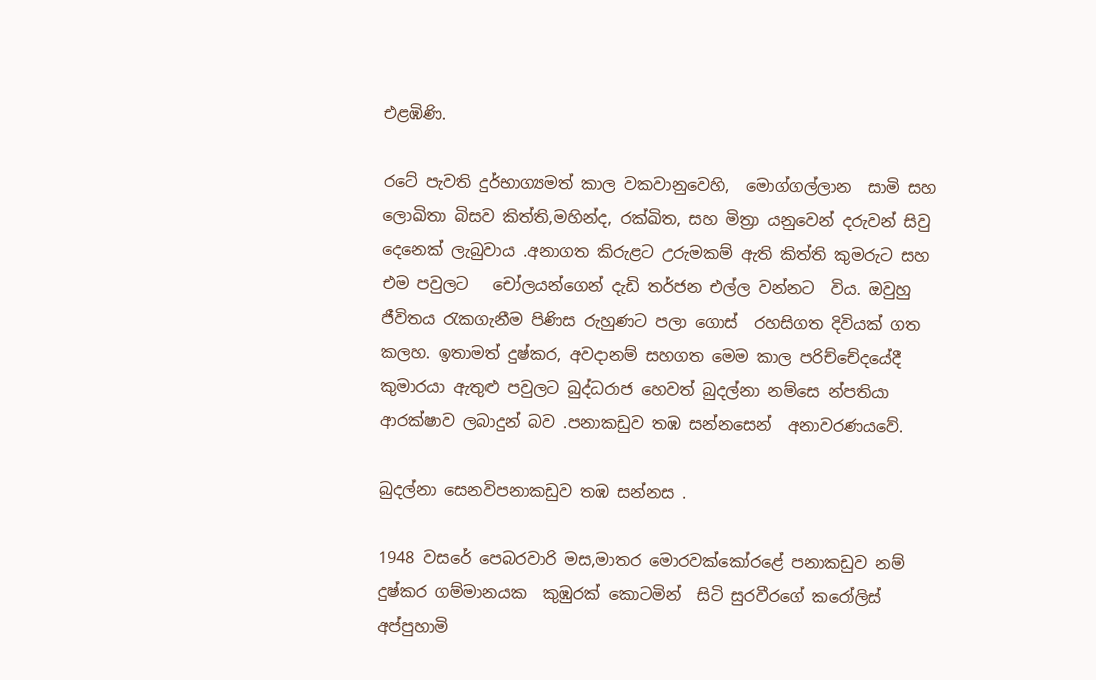එළඹිණි.

රටේ පැවති දුර්භාග්‍යමත් කාල වකවානුවෙහි,  මොග්ගල්ලාන  සාමි සහ ලොඛිතා බිසව කිත්ති,මහින්ද, රක්ඛිත, සහ මිත්‍රා යනුවෙන් දරුවන් සිවු දෙනෙක් ලැබුවාය .අනාගත කිරුළට උරුමකම් ඇති කිත්ති කුමරුට සහ එම පවුලට   චෝලයන්ගෙන් දැඩි තර්ජන එල්ල වන්නට  විය. ඔවුහු ජීවිතය රැකගැනීම පිණිස රුහුණට පලා ගොස්  රහසිගත දිවියක් ගත කලහ. ඉතාමත් දුෂ්කර, අවදානම් සහගත මෙම කාල පරිච්චේදයේදී  කුමාරයා ඇතුළු පවුලට බුද්ධරාජ හෙවත් බුදල්නා නම්සෙ න්පතියා ආරක්ෂාව ලබාදුන් බව .පනාකඩුව තඹ සන්නසෙන්  අනාවරණයවේ.

බුදල්නා සෙනවිපනාකඩුව තඹ සන්නස .

1948 වසරේ පෙබරවාරි මස,මාතර මොරවක්කෝරළේ පනාකඩුව නම් දුෂ්කර ගම්මානයක  කුඹුරක් කොටමින්  සිටි සුරවීරගේ කරෝලිස් අප්පුහාමි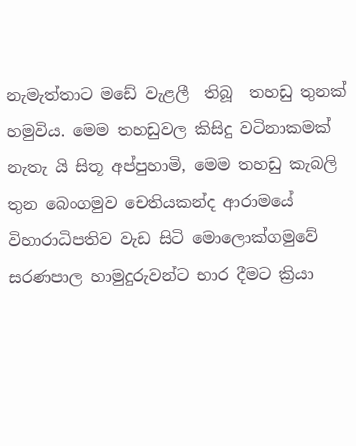නැමැත්තාට මඩේ වැළලී  තිබූ  තහඩු තුනක් හමුවිය. මෙම තහඩුවල කිසිදු වටිනාකමක් නැතැ යි සිතූ අප්පුහාමි, මෙම තහඩු කැබලි තුන බෙංගමුව චෙතියකන්ද ආරාමයේ විහාරාධිපතිව වැඩ සිටි මොලොක්ගමුවේ සරණපාල හාමුදුරුවන්ට භාර දීමට ක්‍රියා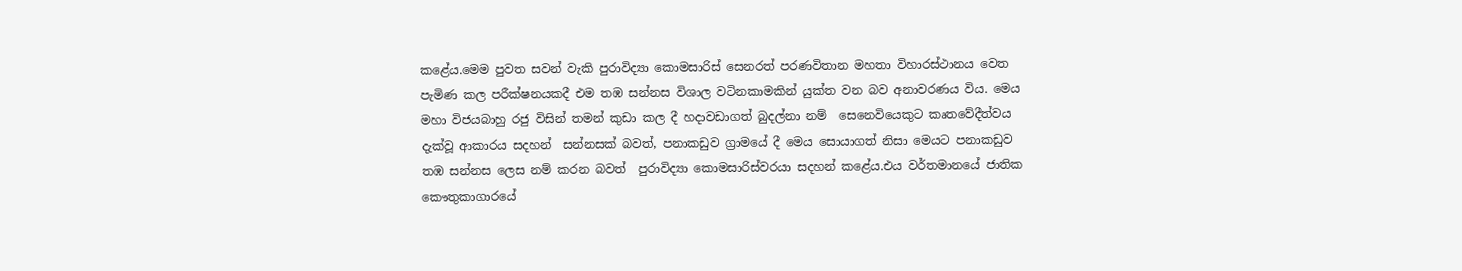කළේය.මෙම පුවත සවන් වැකි පුරාවිද්‍යා කොමසාරිස් සෙනරත් පරණවිතාන මහතා විහාරස්ථානය වෙත පැමිණ කල පරීක්ෂනයකදී එම තඹ සන්නස විශාල වටිනකාමකින් යුක්ත වන බව අනාවරණය විය. මෙය මහා විජයබාහු රජු විසින් තමන් කුඩා කල දී හදාවඩාගත් බුදල්නා නම්  සෙනෙවියෙකුට කෘතවේදීත්වය දැක්වූ ආකාරය සදහන්  සන්නසක් බවත්, පනාකඩුව ග්‍රාමයේ දී මෙය සොයාගත් නිසා මෙයට පනාකඩුව තඹ සන්නස ලෙස නම් කරන බවත්  පුරාවිද්‍යා කොමසාරිස්වරයා සදහන් කළේය.එය වර්තමානයේ ජාතික කෞතුකාගාරයේ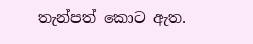තැන්පත් කොට ඇත.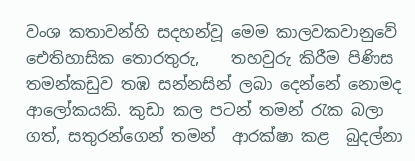වංශ කතාවන්හි සදහන්වූ මෙම කාලවකවානුවේ ඓතිහාසික තොරතුරු,    තහවුරු කිරීම පිණිස  තමන්කඩුව තඹ සන්නසින් ලබා දෙන්නේ නොමද ආලෝකයකි. කුඩා කල පටන් තමන් රැක බලා ගත්, සතුරන්ගෙන් තමන්  ආරක්ෂා කළ  බුදල්නා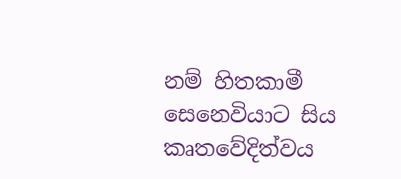නම් හිතකාමී  සෙනෙවියාට සිය කෘතවේදිත්වය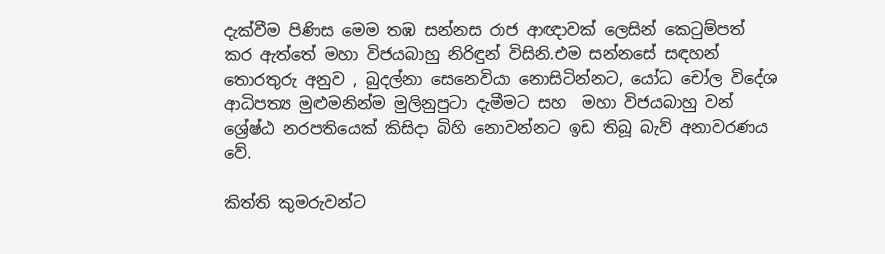දැක්වීම පිණිස මෙම තඹ සන්නස රාජ ආඥාවක් ලෙසින් කෙටුම්පත් කර ඇත්තේ මහා විජයබාහු නිරිඳුන් විසිනි.එම සන්නසේ සඳහන් තොරතුරු අනුව , බුදල්නා සෙනෙවියා නොසිටින්නට, යෝධ චෝල විදේශ ආධිපත්‍ය මුළුමනින්ම මුලිනුපුටා දැමීමට සහ  මහා විජයබාහු වන් ශ්‍රේෂ්ඨ නරපතියෙක් කිසිදා බිහි නොවන්නට ඉඩ තිබූ බැව් අනාවරණය වේ.

කිත්ති කුමරුවන්ට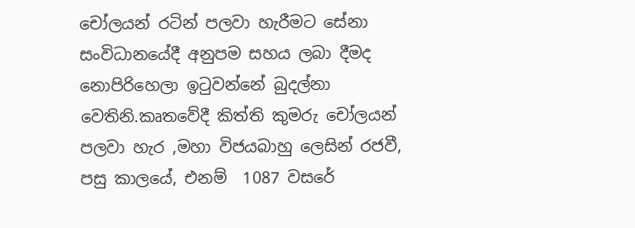චෝලයන් රටින් පලවා හැරීමට සේනා සංවිධානයේදී අනුපම සහය ලබා දීමද නොපිරිහෙලා ඉටුවන්නේ බුදල්නා වෙතිනි.කෘතවේදී කිත්ති කුමරු චෝලයන් පලවා හැර ,මහා විජයබාහු ලෙසින් රජවී, පසු කාලයේ, එනම්  1087 වසරේ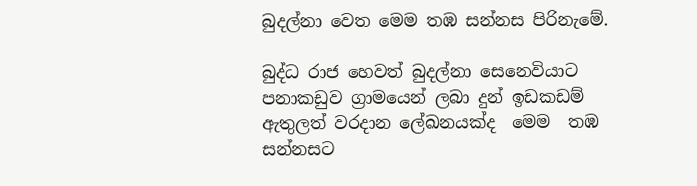බුදල්නා වෙත මෙම තඹ සන්නස පිරිනැමේ.

බුද්ධ රාජ හෙවත් බුදල්නා සෙනෙවියාට පනාකඩුව ග්‍රාමයෙන් ලබා දුන් ඉඩකඩම් ඇතුලත් වරදාන ලේඛනයක්ද  මෙම  තඹ සන්නසට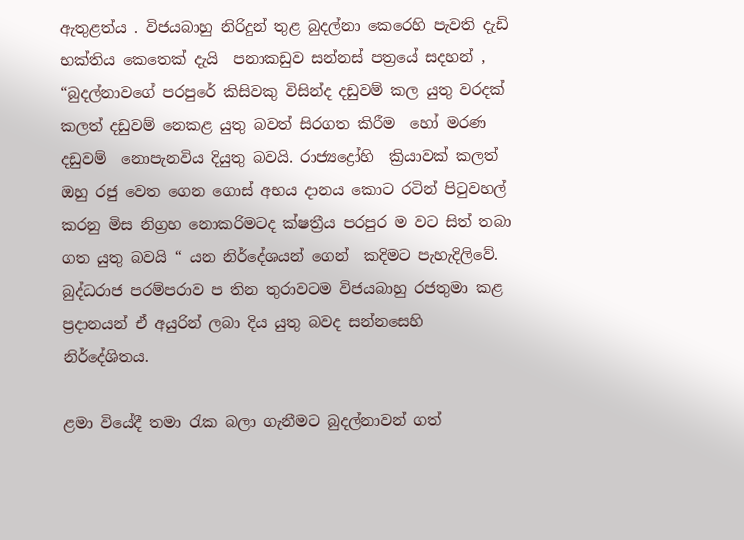ඇතුළත්ය . විජයබාහු නිරිදුන් තුළ බුදල්නා කෙරෙහි පැවති දැඩි භක්තිය කෙතෙක් දැයි  පනාකඩුව සන්නස් පත්‍රයේ සදහන් , “බුදල්නාවගේ පරපුරේ කිසිවකු විසින්ද දඩුවම් කල යුතු වරදක් කලත් දඩුවම් නෙකළ යුතු බවත් සිරගත කිරීම  හෝ මරණ දඩුවම්  නොපැනවිය දියුතු බවයි. රාජ්‍යද්‍රෝහි  ක්‍රියාවක් කලත් ඔහු රජු වෙත ගෙන ගොස් අභය දානය කොට රටින් පිටුවහල් කරනු මිස නිග්‍රහ නොකරිමටද ක්ෂත්‍රීය පරපුර ම වට සිත් තබා ගත යුතු බවයි “ යන නිර්දේශයන් ගෙන්  කදිමට පැහැදිලිවේ. බුද්ධරාජ පරම්පරාව ප තින තුරාවටම විජයබාහු රජතුමා කළ ප්‍රදානයන් ඒ අයුරින් ලබා දිය යුතු බවද සන්නසෙහි නිර්දේශිතය.

ළමා වියේදී තමා රැක බලා ගැනීමට බුදල්නාවන් ගත්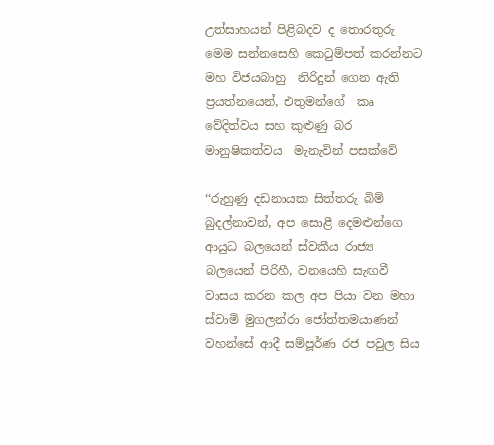උත්සාහයන් පිළිබදව ද තොරතුරු  මෙම සන්නසෙහි කෙටුම්පත් කරන්නට  මහ විජයබාහු  නිරිදුන් ගෙන ඇති ප්‍රයත්නයෙන්, එතුමන්ගේ  කෘ වේදිත්වය සහ කුළුණු බර  මානුෂිකත්වය  මැනැවින් පසක්වේ

‘‘රුහුණු දඩනායක සිත්තරු බිම් බුදල්නාවන්, අප සොළී දෙමළුන්ගෙ ආයුධ බලයෙන් ස්වකීය රාජ්‍ය බලයෙන් පිරිහී, වනයෙහි සැඟවී වාසය කරන කල අප පියා වන මහා ස්වාමි මුගලන්රා ජෝත්තමයාණන් වහන්සේ ආදී සම්පූර්ණ රජ පවුල සිය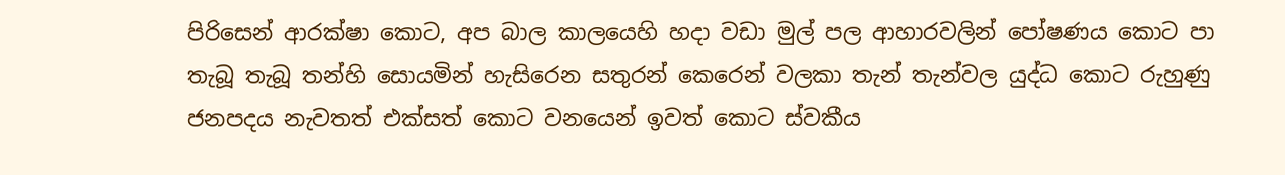පිරිසෙන් ආරක්ෂා කොට, අප බාල කාලයෙහි හදා වඩා මුල් පල ආහාරවලින් පෝෂණය කොට පා තැබූ තැබූ තන්හි සොයමින් හැසිරෙන සතුරන් කෙරෙන් වලකා තැන් තැන්වල යුද්ධ කොට රුහුණු ජනපදය නැවතත් එක්සත් කොට වනයෙන් ඉවත් කොට ස්වකීය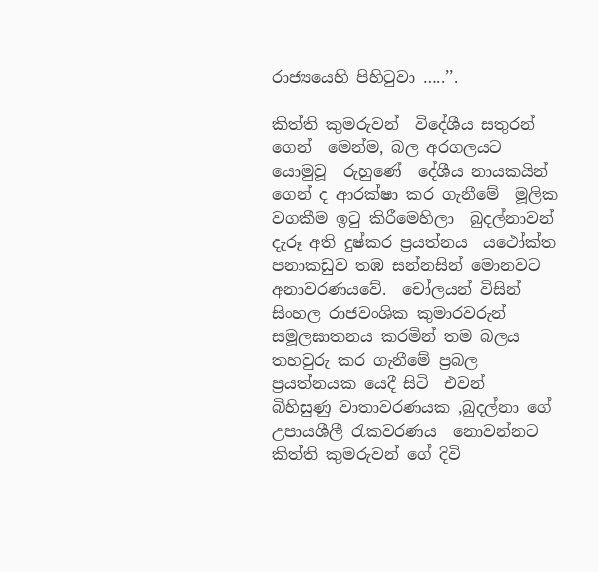රාජ්‍යයෙහි පිහිටුවා …..’’.

කිත්ති කුමරුවන්  විදේශීය සතුරන් ගෙන්  මෙන්ම, බල අරගලයට යොමුවූ  රුහුණේ  දේශීය නායකයින් ගෙන් ද ආරක්ෂා කර ගැනීමේ  මූලික වගකීම ඉටු කිරීමෙහිලා  බුදල්නාවන් දැරූ අති දුෂ්කර ප්‍රයත්නය  යථෝක්ත පනාකඩුව තඹ සන්නසින් මොනවට  අනාවරණයවේ.  චෝලයන් විසින් සිංහල රාජවංශික කුමාරවරුන් සමූලඝාතනය කරමින් තම බලය තහවුරු කර ගැනීමේ ප්‍රබල ප්‍රයත්නයක යෙදී සිටි  එවන්  බිහිසුණු වාතාවරණයක ,බුදල්නා ගේ උපායශීලී රැකවරණය  නොවන්නට  කිත්ති කුමරුවන් ගේ දිවි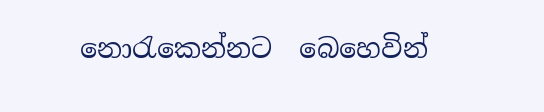නොරැකෙන්නට  බෙහෙවින්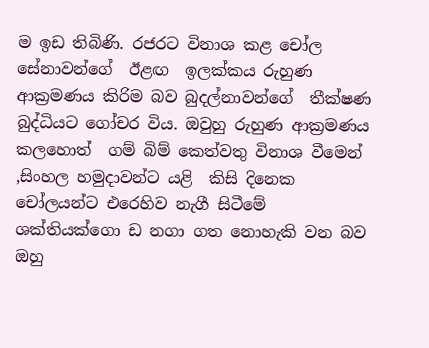ම ඉඩ තිබිණි. රජරට විනාශ කළ චෝල සේනාවන්ගේ  ඊළඟ  ඉලක්කය රුහුණ ආක්‍රමණය කිරිම බව බුදල්නාවන්ගේ  තීක්ෂණ බුද්ධියට ගෝචර විය. ඔවුහු රුහුණ ආක්‍රමණය කලහොත්  ගම් බිම් කෙත්වතු විනාශ වීමෙන් ,සිංහල හමුදාවන්ට යළි  කිසි දිනෙක චෝලයන්ට එරෙහිව නැගී සිටීමේ ශක්තියක්ගො ඩ නගා ගත නොහැකි වන බව ඔහු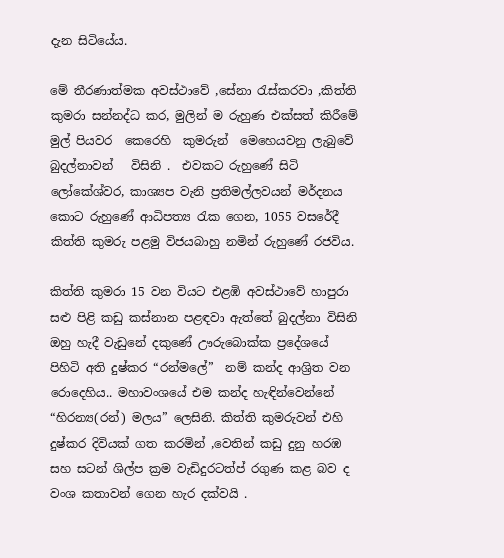දැන සිටියේය.

මේ තීරණාත්මක අවස්‌ථාවේ ,සේනා රැස්කරවා ,කිත්ති කුමරා සන්නද්ධ කර, මුලින් ම රුහුණ එක්‌සත් කිරීමේ මුල් පියවර  කෙරෙහි  කුමරුන්  මෙහෙයවනු ලැබුවේ බුදල්නාවන්   විසිනි .  එවකට රුහුණේ සිටි ලෝකේශ්වර, කාශ්‍යප වැනි ප්‍රතිමල්ලවයන් මර්දනය කොට රුහුණේ ආධිපත්‍ය රැක ගෙන, 1055 වසරේදී   කිත්ති කුමරු පළමු විජයබාහු නමින් රුහුණේ රජවිය.

කිත්ති කුමරා 15 වන වියට එළඹි අවස්ථාවේ හාපුරා සළු පිළි කඩු කස්නාන පළඳවා ඇත්තේ බුදල්නා විසිනි ඔහු හැදී වැඩුනේ දකුණේ ඌරුබොක්ක ප්‍රදේශයේ පිහිටි අති දුෂ්කර “රන්මලේ”  නම් කන්ද ආශ්‍රිත වන රොදෙහිය.. මහාවංශයේ එම කන්ද හැඳින්වෙන්නේ “හිරන්‍ය(රන්) මලය” ලෙසිනි. කිත්ති කුමරුවන් එහි දුෂ්කර දිවියක් ගත කරමින් ,වෙතින් කඩු දුනු හරඹ සහ සටන් ශිල්ප ක්‍රම වැඩිදුරටත්ප්‍ රගුණ කළ බව ද වංශ කතාවන් ගෙන හැර දක්වයි .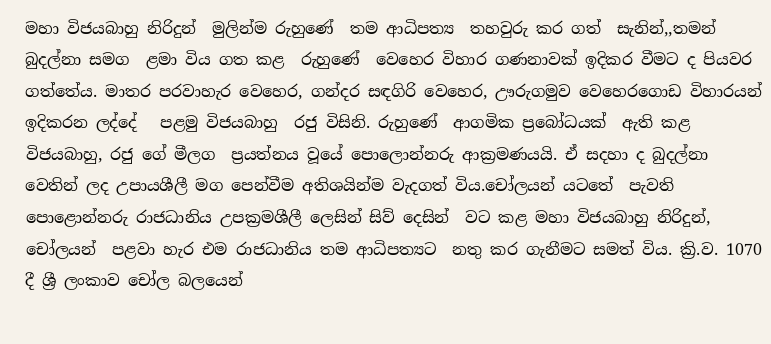මහා විජයබාහු නිරිදුන්  මුලින්ම රුහුණේ  තම ආධිපත්‍ය  තහවුරු කර ගත්  සැනින්,,තමන් බුදල්නා සමග  ළමා විය ගත කළ  රුහුණේ  වෙහෙර විහාර ගණනාවක් ඉදිකර වීමට ද පියවර ගත්තේය. මාතර පරවාහැර වෙහෙර, ගන්දර සඳගිරි වෙහෙර, ඌරුගමුව වෙහෙරගොඩ විහාරයන් ඉදිකරන ලද්දේ   පළමු විජයබාහු  රජු විසිනි. රුහුණේ  ආගමික ප්‍රබෝධයක්  ඇති කළ විජයබාහු, රජු ගේ මීලග  ප්‍රයත්නය වූයේ පොලොන්නරු ආක්‍රමණයයි. ඒ සදහා ද බුදල්නා වෙතින් ලද උපායශීලී මග පෙන්වීම අතිශයින්ම වැදගත් විය.චෝලයන් යටතේ  පැවති   පොළොන්නරු රාජධානිය උපක්‍රමශීලී ලෙසින් සිව් දෙසින්  වට කළ මහා විජයබාහු නිරිදුන්, චෝලයන්  පළවා හැර එම රාජධානිය තම ආධිපත්‍යට  නතු කර ගැනීමට සමත් විය. ක්‍රි.ව. 1070 දී ශ්‍රී ලංකාව චෝල බලයෙන්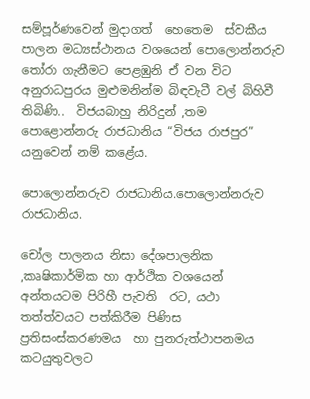සම්පූර්ණවෙන් මුදාගත්  හෙතෙම  ස්‌වකීය පාලන මධ්‍යස්‌ථානය වශයෙන් පොලොන්නරුව තෝරා ගැනීමට පෙළඹුනි ඒ වන විට අනුරාධපුරය මුළුමනින්ම බිඳවැටී වල් බිහිවී තිබිණි..  විජයබාහු නිරිදුන් ,තම පොළොන්නරු රාජධානිය “විජය රාජපුර” යනුවෙන් නම් කළේය.

පොලොන්නරුව රාජධානිය.පොලොන්නරුව රාජධානිය.

චෝල පාලනය නිසා දේශපාලනික ,කෘෂිකාර්මික හා ආර්ථික වශයෙන් අන්තයටම පිරිහී පැවති  රට, යථා තත්ත්වයට පත්කිරීම පිණිස ප්‍රතිසංස්‌කරණමය  හා පුනරුත්ථාපනමය  කටයුතුවලට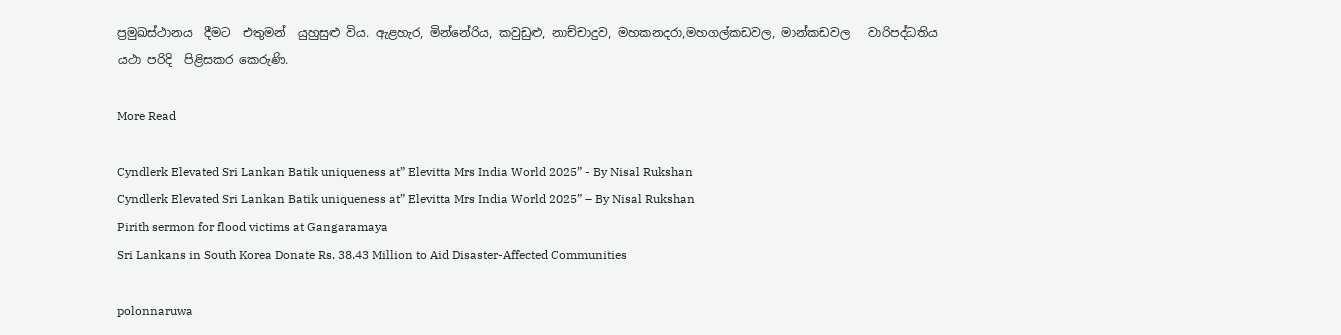ප්‍රමුඛස්ථානය  දීමට  එතුමන්  යුහුසුළු විය. ඇළහැර, මින්නේරිය, කවුඩුළු, නාච්චාදුව, මහකනදරා,මහගල්කඩවල, මාන්කඩවල   වාරිපද්ධතිය  යථා පරිදි  පිළිසකර කෙරුණි.

More Read

Cyndlerk Elevated Sri Lankan Batik uniqueness at” Elevitta Mrs India World 2025” - By Nisal Rukshan
Cyndlerk Elevated Sri Lankan Batik uniqueness at” Elevitta Mrs India World 2025” – By Nisal Rukshan
Pirith sermon for flood victims at Gangaramaya
Sri Lankans in South Korea Donate Rs. 38.43 Million to Aid Disaster-Affected Communities

polonnaruwa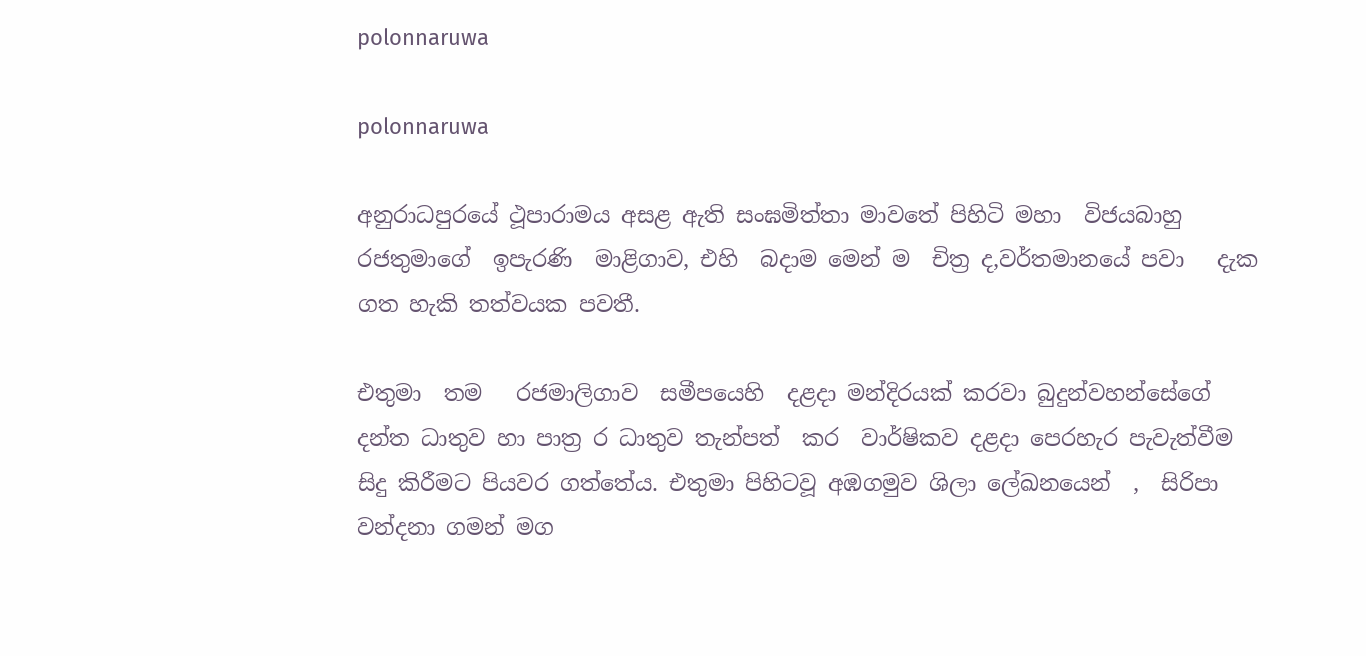polonnaruwa

polonnaruwa

අනුරාධපුරයේ ථූපාරාමය අසළ ඇති සංඝමිත්තා මාවතේ පිහිටි මහා  විජයබාහු රජතුමාගේ  ඉපැරණි  මාළිගාව, එහි  බදාම මෙන් ම  චිත්‍ර ද,වර්තමානයේ පවා   දැක ගත හැකි තත්වයක පවතී.

එතුමා  තම   රජමාලිගාව  සමීපයෙහි  දළදා මන්දිරයක්‌ කරවා බුදුන්වහන්සේගේ දන්ත ධාතුව හා පාත්‍ර ර ධාතුව තැන්පත්  කර  වාර්ෂිකව දළදා පෙරහැර පැවැත්වීම සිදු කිරීමට පියවර ගත්තේය. එතුමා පිහිටවූ අඹගමුව ශිලා ලේඛනයෙන්  ,  සිරිපා වන්දනා ගමන් මග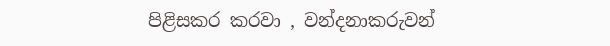පිළිසකර කරවා , වන්දනාකරුවන්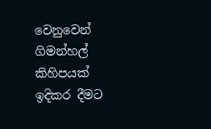වෙනුවෙන් ගිමන්හල් කිහිපයක් ඉදිකර දීමට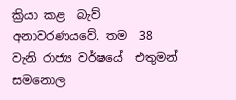ක්‍රියා කළ  බැව්  අනාවරණයවේ. තම  38 වැනි රාජ්‍ය වර්ෂයේ  එතුමන් සමනොල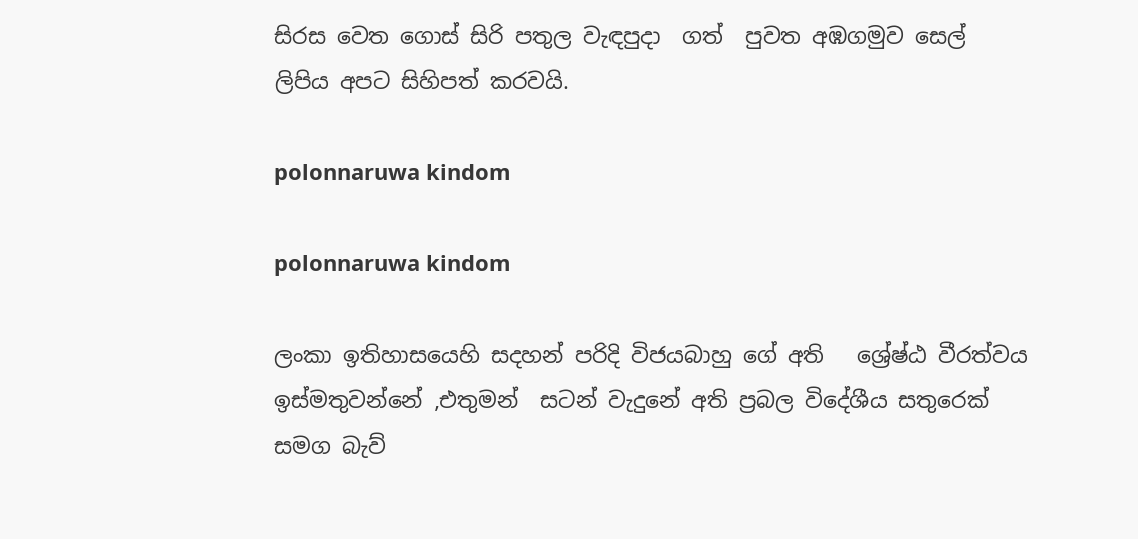සිරස වෙත ගොස් සිරි පතුල වැඳපුදා  ගත්  පුවත අඹගමුව සෙල් ලිපිය අපට සිහිපත් කරවයි.

polonnaruwa kindom

polonnaruwa kindom

ලංකා ඉතිහාසයෙහි සදහන් පරිදි විජයබාහු ගේ අති   ශ්‍රේෂ්ඨ වීරත්වය ඉස්මතුවන්නේ ,එතුමන්  සටන් වැදුනේ අති ප්‍රබල විදේශීය සතුරෙක් සමග බැව්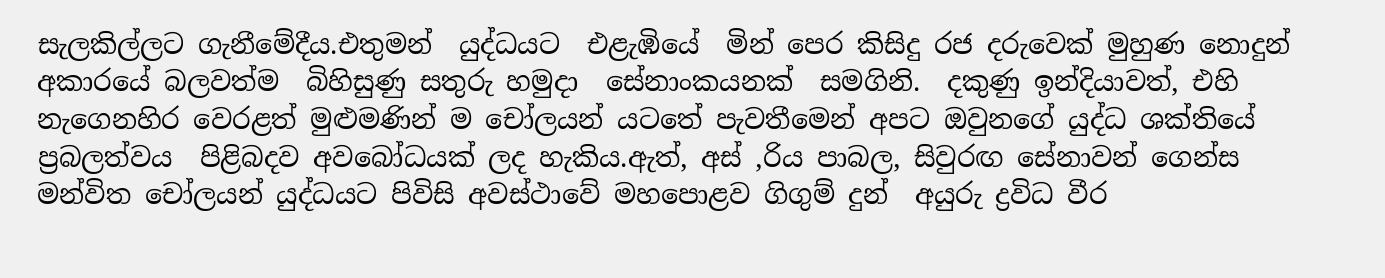සැලකිල්ලට ගැනීමේදීය.එතුමන්  යුද්ධයට  එළැඹියේ  මින් පෙර කිසිදු රජ දරුවෙක් මුහුණ නොදුන් අකාරයේ බලවත්ම  බිහිසුණු සතුරු හමුදා  සේනාංකයනක්  සමගිනි.  දකුණු ඉන්දියාවත්, එහි නැගෙනහිර වෙරළත් මුළුමණින් ම චෝලයන් යටතේ පැවතීමෙන් අපට ඔවුනගේ යුද්ධ ශක්තියේ ප්‍රබලත්වය  පිළිබදව අවබෝධයක් ලද හැකිය.ඇත්, අස් ,රිය පාබල, සිවුරඟ සේනාවන් ගෙන්ස මන්විත චෝලයන් යුද්ධයට පිවිසි අවස්ථාවේ මහපොළව ගිගුම් දුන්  අයුරු ද්‍රවිධ වීර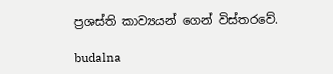ප්‍රශස්ති කාව්‍යයන් ගෙන් විස්තරවේ.

budalna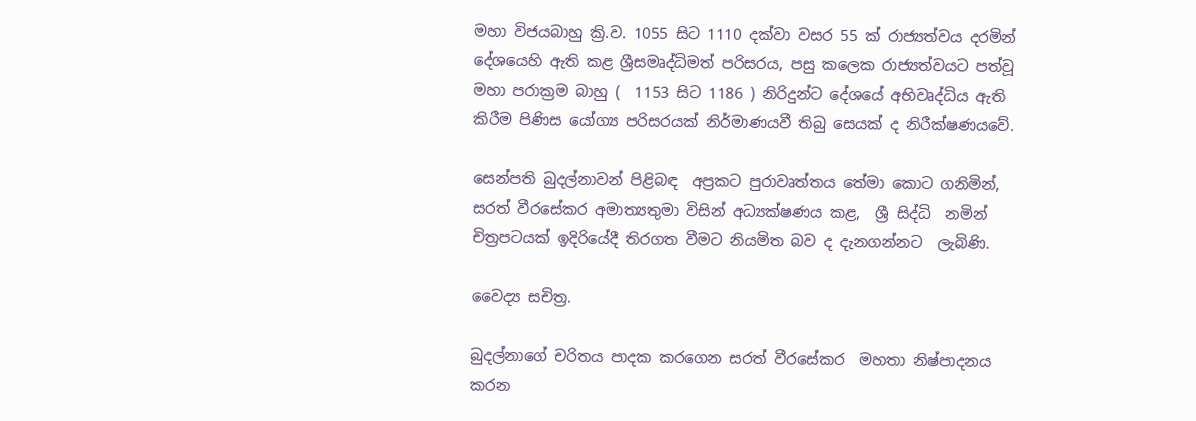මහා විජයබාහු ක්‍රි.ව. 1055 සිට 1110 දක්වා වසර 55 ක් රාජ්‍යත්වය දරමින් දේශයෙහි ඇති කළ ශ්‍රීසමෘද්ධිමත් පරිසරය, පසු කලෙක රාජ්‍යත්වයට පත්වූ  මහා පරාක්‍රම බාහු (  1153 සිට 1186 ) නිරිදුන්ට දේශයේ අභිවෘද්ධිය ඇති කිරීම පිණිස යෝග්‍ය පරිසරයක් නිර්මාණයවී තිබු සෙයක් ද නිරීක්ෂණයවේ.

සෙන්පති බුදල්නාවන් පිළිබඳ  අප්‍රකට පුරාවෘත්තය තේමා කොට ගනිමින්, සරත් වීරසේකර අමාත්‍යතුමා විසින් අධ්‍යක්ෂණය කළ,  ශ්‍රී සිද්ධි  නමින්   චිත්‍රපටයක් ඉදිරියේදී තිරගත වීමට නියමිත බව ද දැනගන්නට  ලැබිණි.

වෛද්‍ය සචිත්‍ර.

බුදල්නාගේ චරිතය පාදක කරගෙන සරත් වීරසේකර  මහතා නිෂ්පාදනය කරන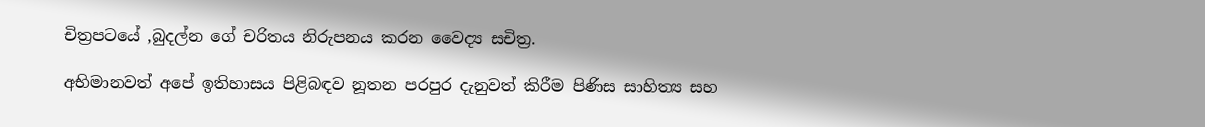චිත්‍රපටයේ ,බුදල්න ගේ චරිතය නිරුපනය කරන වෛද්‍ය සචිත්‍ර.

අභිමානවත් අපේ ඉතිහාසය පිළිබඳව නූතන පරපුර දැනුවත් කිරීම පිණිස සාහිත්‍ය සහ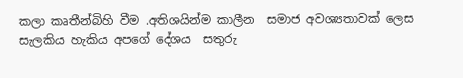කලා කෘතීන්බිහි වීම .අතිශයින්ම කාලීන  සමාජ අවශ්‍යතාවක් ලෙස සැලකිය හැකිය අපගේ දේශය  සතුරු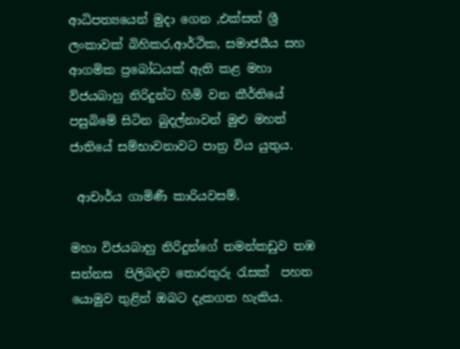ආධිපත්‍යයෙන් මුදා ගෙන ,එක්සත් ශ්‍රී ලංකාවක් බිහිකර,ආර්ථික, සමාජයීය සහ ආගමික ප්‍රබෝධයක් ඇති කළ මහා ව්ජයබාහු නිරිදුන්ට හිමි වන කීර්තියේ පසුබිමේ සිටින බුදල්නාවන් මුළු මහත් ජාතියේ සම්භාවනාවට පාත්‍ර විය යුතුය.

 ආචාර්ය ගාමිණී කාරියවසම්.

මහා විජයබාහු නිරිදුන්ගේ තමන්කඩුව තඹ  සන්නස  පිලිබදව තොරතුරු රැසක්  පහත යොමුව තුළින් ඔබට දැකගත හැකිය.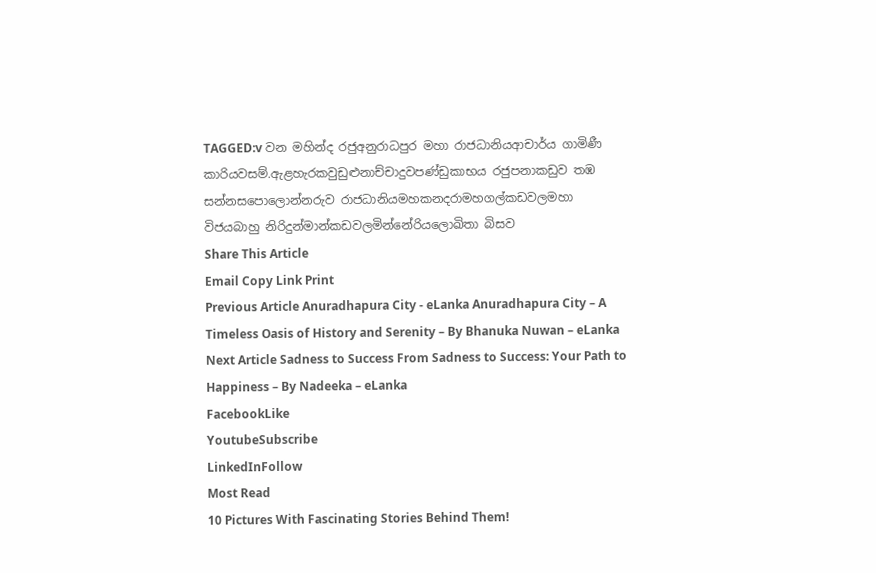TAGGED:v වන මහින්ද රජුඅනුරාධපුර මහා රාජධානියආචාර්ය ගාමිණී කාරියවසම්.ඇළහැරකවුඩුළුනාච්චාදුවපණ්ඩුකාභය රජුපනාකඩුව තඹ සන්නසපොලොන්නරුව රාජධානියමහකනදරාමහගල්කඩවලමහා විජයබාහු නිරිදුන්මාන්කඩවලමින්නේරියලොඛිතා බිසව
Share This Article
Email Copy Link Print
Previous Article Anuradhapura City - eLanka Anuradhapura City – A Timeless Oasis of History and Serenity – By Bhanuka Nuwan – eLanka
Next Article Sadness to Success From Sadness to Success: Your Path to Happiness – By Nadeeka – eLanka
FacebookLike
YoutubeSubscribe
LinkedInFollow
Most Read
10 Pictures With Fascinating Stories Behind Them!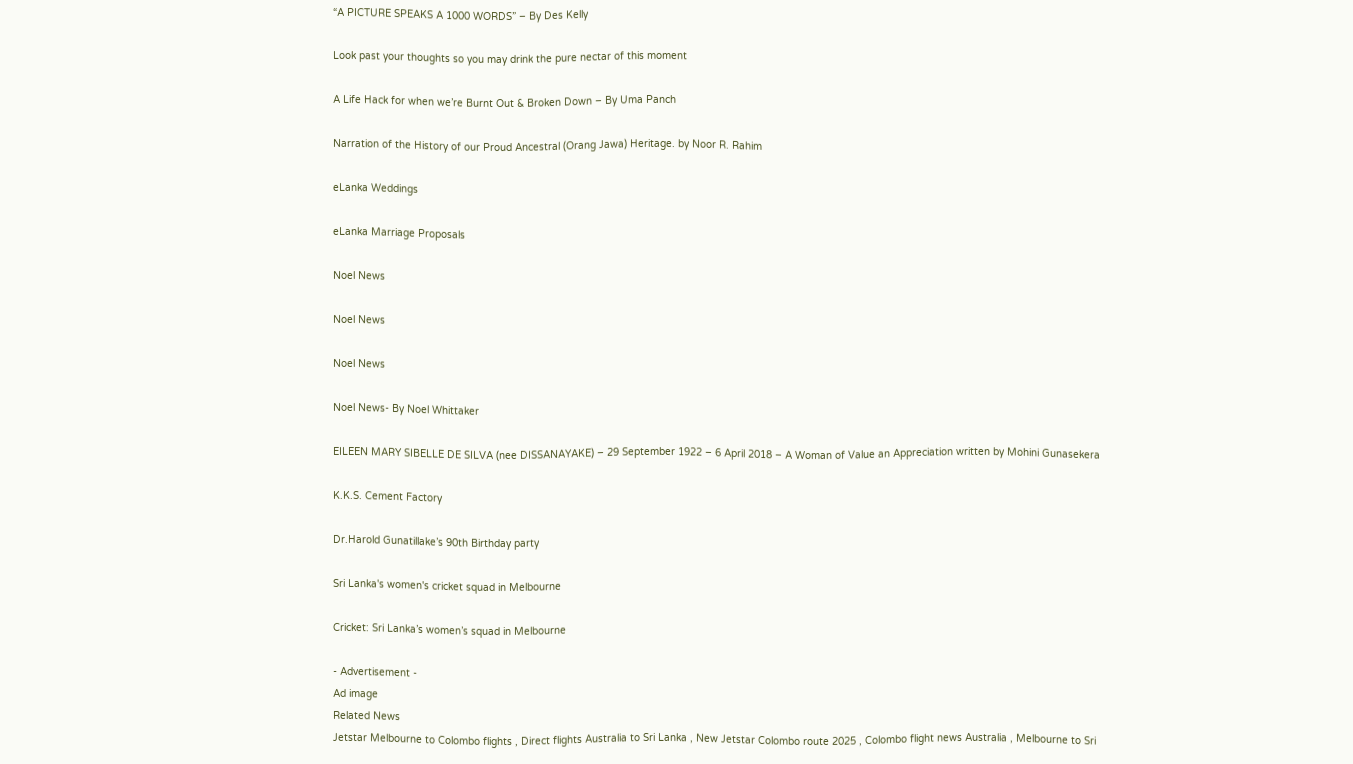“A PICTURE SPEAKS A 1000 WORDS” – By Des Kelly

Look past your thoughts so you may drink the pure nectar of this moment

A Life Hack for when we’re Burnt Out & Broken Down – By Uma Panch

Narration of the History of our Proud Ancestral (Orang Jawa) Heritage. by Noor R. Rahim

eLanka Weddings

eLanka Marriage Proposals

Noel News

Noel News

Noel News

Noel News- By Noel Whittaker

EILEEN MARY SIBELLE DE SILVA (nee DISSANAYAKE) – 29 September 1922 – 6 April 2018 – A Woman of Value an Appreciation written by Mohini Gunasekera

K.K.S. Cement Factory

Dr.Harold Gunatillake’s 90th Birthday party

Sri Lanka's women's cricket squad in Melbourne

Cricket: Sri Lanka’s women’s squad in Melbourne

- Advertisement -
Ad image
Related News
Jetstar Melbourne to Colombo flights , Direct flights Australia to Sri Lanka , New Jetstar Colombo route 2025 , Colombo flight news Australia , Melbourne to Sri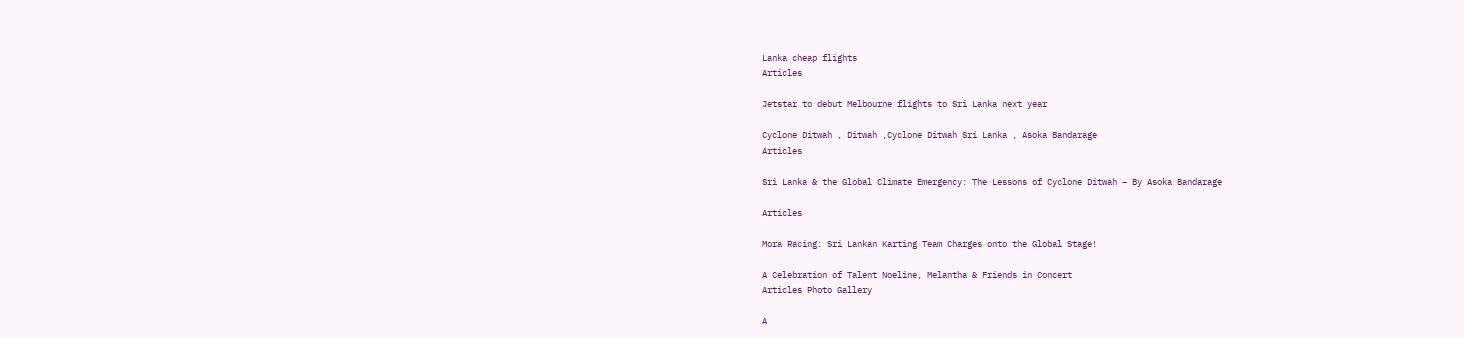Lanka cheap flights
Articles

Jetstar to debut Melbourne flights to Sri Lanka next year

Cyclone Ditwah , Ditwah ,Cyclone Ditwah Sri Lanka , Asoka Bandarage
Articles

Sri Lanka & the Global Climate Emergency: The Lessons of Cyclone Ditwah – By Asoka Bandarage

Articles

Mora Racing: Sri Lankan Karting Team Charges onto the Global Stage!

A Celebration of Talent Noeline, Melantha & Friends in Concert
Articles Photo Gallery

A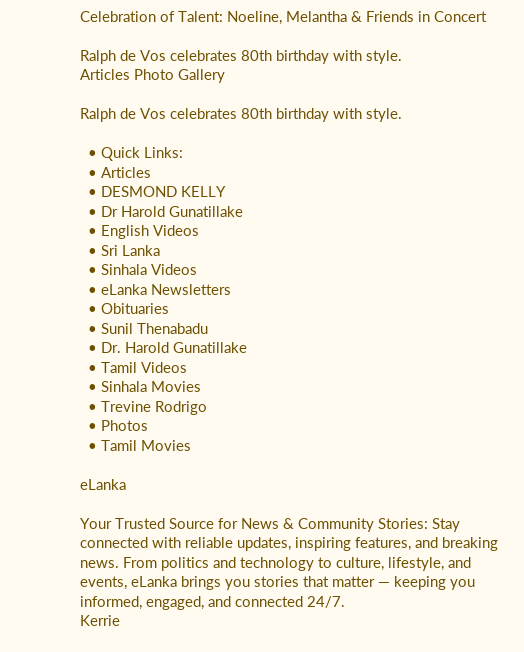Celebration of Talent: Noeline, Melantha & Friends in Concert

Ralph de Vos celebrates 80th birthday with style.
Articles Photo Gallery

Ralph de Vos celebrates 80th birthday with style.

  • Quick Links:
  • Articles
  • DESMOND KELLY
  • Dr Harold Gunatillake
  • English Videos
  • Sri Lanka
  • Sinhala Videos
  • eLanka Newsletters
  • Obituaries
  • Sunil Thenabadu
  • Dr. Harold Gunatillake
  • Tamil Videos
  • Sinhala Movies
  • Trevine Rodrigo
  • Photos
  • Tamil Movies

eLanka

Your Trusted Source for News & Community Stories: Stay connected with reliable updates, inspiring features, and breaking news. From politics and technology to culture, lifestyle, and events, eLanka brings you stories that matter — keeping you informed, engaged, and connected 24/7.
Kerrie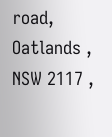road, Oatlands , NSW 2117 ,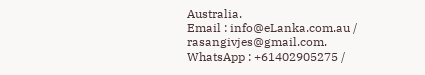Australia.
Email : info@eLanka.com.au / rasangivjes@gmail.com.
WhatsApp : +61402905275 /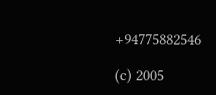+94775882546

(c) 2005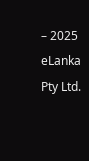– 2025 eLanka Pty Ltd.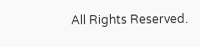All Rights Reserved.